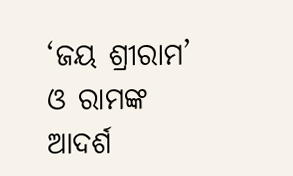‘ଜୟ ଶ୍ରୀରାମ’ ଓ ରାମଙ୍କ ଆଦର୍ଶ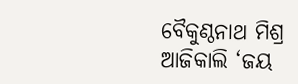ବୈକୁଣ୍ଠନାଥ ମିଶ୍ର
ଆଜିକାଲି ‘ଜୟ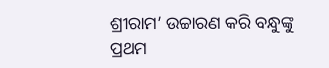ଶ୍ରୀରାମ’ ଉଚ୍ଚାରଣ କରି ବନ୍ଧୁଙ୍କୁ ପ୍ରଥମ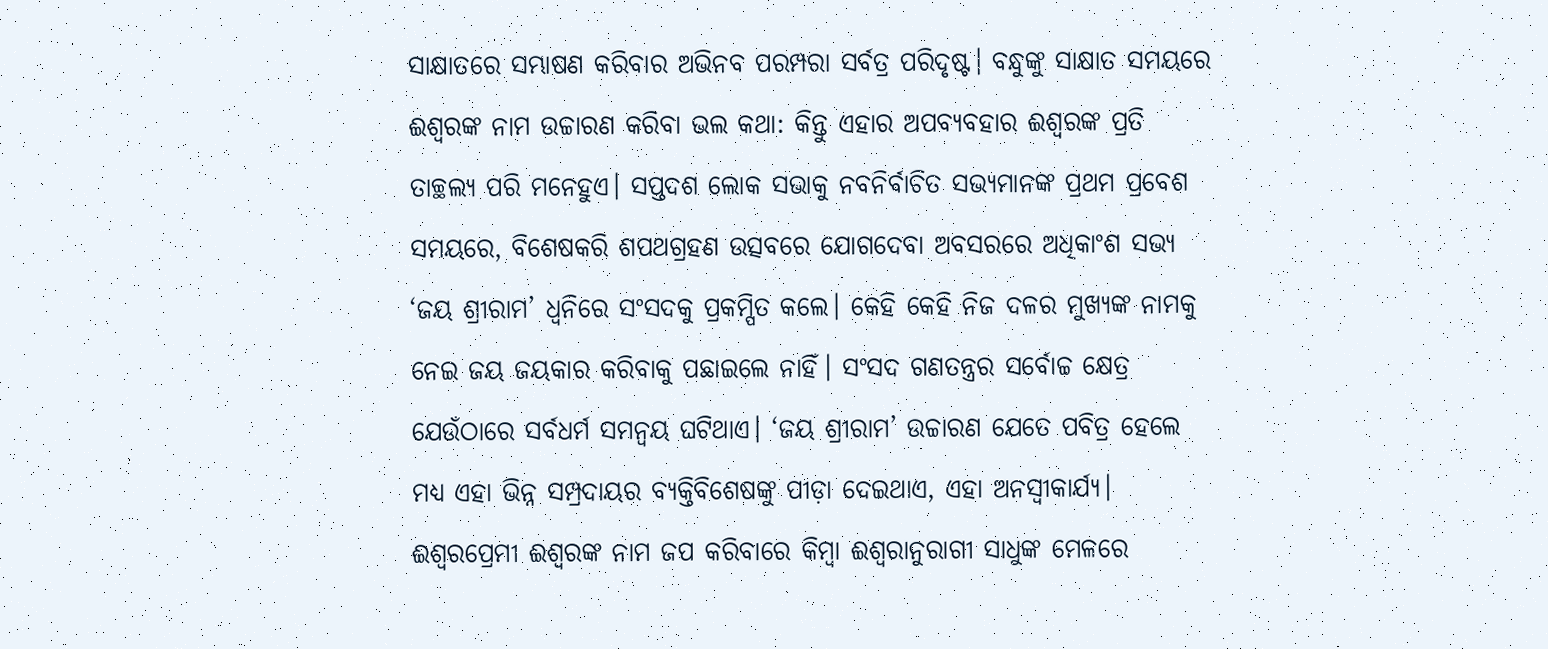ସାକ୍ଷାତରେ ସମ୍ଭାଷଣ କରିବାର ଅଭିନବ ପରମ୍ପରା ସର୍ବତ୍ର ପରିଦୃଷ୍ଟ। ବନ୍ଧୁଙ୍କୁ ସାକ୍ଷାତ ସମୟରେ ଈଶ୍ୱରଙ୍କ ନାମ ଉଚ୍ଚାରଣ କରିବା ଭଲ କଥା: କିନ୍ତୁ ଏହାର ଅପବ୍ୟବହାର ଈଶ୍ୱରଙ୍କ ପ୍ରତି ତାଚ୍ଛଲ୍ୟ ପରି ମନେହୁଏ। ସପ୍ତଦଶ ଲୋକ ସଭାକୁ ନବନିର୍ବାଚିତ ସଭ୍ୟମାନଙ୍କ ପ୍ରଥମ ପ୍ରବେଶ ସମୟରେ, ବିଶେଷକରି ଶପଥଗ୍ରହଣ ଉତ୍ସବରେ ଯୋଗଦେବା ଅବସରରେ ଅଧିକାଂଶ ସଭ୍ୟ ‘ଜୟ ଶ୍ରୀରାମ’ ଧ୍ୱନିରେ ସଂସଦକୁ ପ୍ରକମ୍ପିତ କଲେ। କେହି କେହି ନିଜ ଦଳର ମୁଖ୍ୟଙ୍କ ନାମକୁ ନେଇ ଜୟ ଜୟକାର କରିବାକୁ ପଛାଇଲେ ନାହିଁ। ସଂସଦ ଗଣତନ୍ତ୍ରର ସର୍ବୋଚ୍ଚ କ୍ଷେତ୍ର ଯେଉଁଠାରେ ସର୍ବଧର୍ମ ସମନ୍ବୟ ଘଟିଥାଏ। ‘ଜୟ ଶ୍ରୀରାମ’ ଉଚ୍ଚାରଣ ଯେତେ ପବିତ୍ର ହେଲେ ମଧ୍ୟ ଏହା ଭିନ୍ନ ସମ୍ପ୍ରଦାୟର ବ୍ୟକ୍ତିବିଶେଷଙ୍କୁ ପୀଡ଼ା ଦେଇଥାଏ, ଏହା ଅନସ୍ବୀକାର୍ଯ୍ୟ। ଈଶ୍ୱରପ୍ରେମୀ ଈଶ୍ୱରଙ୍କ ନାମ ଜପ କରିବାରେ କିମ୍ବା ଈଶ୍ୱରାନୁରାଗୀ ସାଧୁଙ୍କ ମେଳରେ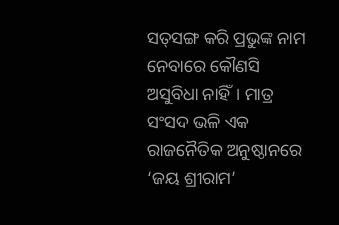ସତ୍‌ସଙ୍ଗ କରି ପ୍ରଭୁଙ୍କ ନାମ ନେବାରେ କୌଣସି ଅସୁବିଧା ନାହିଁ। ମାତ୍ର ସଂସଦ ଭଳି ଏକ ରାଜନୈତିକ ଅନୁଷ୍ଠାନରେ ‘ଜୟ ଶ୍ରୀରାମ’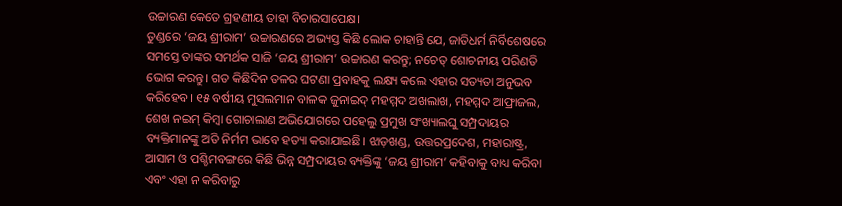ଉଚ୍ଚାରଣ କେତେ ଗ୍ରହଣୀୟ ତାହା ବିଚାରସାପେକ୍ଷ।
ତୁଣ୍ଡରେ ‘ଜୟ ଶ୍ରୀରାମ’ ଉଚ୍ଚାରଣରେ ଅଭ୍ୟସ୍ତ କିଛି ଲୋକ ଚାହାନ୍ତି ଯେ, ଜାତିଧର୍ମ ନିର୍ବିଶେଷରେ ସମସ୍ତେ ତାଙ୍କର ସମର୍ଥକ ସାଜି ‘ଜୟ ଶ୍ରୀରାମ’ ଉଚ୍ଚାରଣ କରନ୍ତୁ; ନଚେତ୍‌ ଶୋଚନୀୟ ପରିଣତି ଭୋଗ କରନ୍ତୁ। ଗତ କିଛିଦିନ ତଳର ଘଟଣା ପ୍ରବାହକୁ ଲକ୍ଷ୍ୟ କଲେ ଏହାର ସତ୍ୟତା ଅନୁଭବ କରିହେବ। ୧୫ ବର୍ଷୀୟ ମୁସଲମାନ ବାଳକ ଜୁନାଇଦ୍‌ ମହମ୍ମଦ ଅଖଲାଖ, ମହମ୍ମଦ ଆଫ୍ରାଜଲ, ଶେଖ ନଇମ୍‌ କିମ୍ବା ଗୋଚାଲାଣ ଅଭିଯୋଗରେ ପହେଲୁ ପ୍ରମୁଖ ସଂଖ୍ୟାଲଘୁ ସମ୍ପ୍ରଦାୟର ବ୍ୟକ୍ତିମାନଙ୍କୁ ଅତି ନିର୍ମମ ଭାବେ ହତ୍ୟା କରାଯାଇଛି। ଝାଡ଼ଖଣ୍ଡ, ଉତ୍ତରପ୍ରଦେଶ, ମହାରାଷ୍ଟ୍ର, ଆସାମ ଓ ପଶ୍ଚିମବଙ୍ଗରେ କିଛି ଭିନ୍ନ ସମ୍ପ୍ରଦାୟର ବ୍ୟକ୍ତିଙ୍କୁ ‘ଜୟ ଶ୍ରୀରାମ’ କହିବାକୁ ବାଧ୍ୟ କରିବା ଏବଂ ଏହା ନ କରିବାରୁ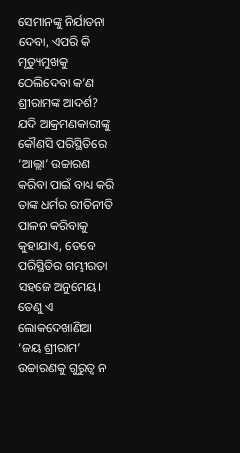ସେମାନଙ୍କୁ ନିର୍ଯାତନା ଦେବା, ଏପରି କି ମୃତ୍ୟୁମୁଖକୁ ଠେଲିଦେବା କ’ଣ ଶ୍ରୀରାମଙ୍କ ଆଦର୍ଶ? ଯଦି ଆକ୍ରମଣକାରୀଙ୍କୁ କୌଣସି ପରିସ୍ଥିତିରେ ‘ଆଲ୍ଲା’ ଉଚ୍ଚାରଣ କରିବା ପାଇଁ ବାଧ୍ୟ କରି ତାଙ୍କ ଧର୍ମର ରୀତିନୀତି ପାଳନ କରିବାକୁ କୁହାଯାଏ, ତେବେ ପରିସ୍ଥିତିର ଗମ୍ଭୀରତା ସହଜେ ଅନୁମେୟ। ତେଣୁ ଏ ଲୋକଦେଖାଣିଆ ‘ଜୟ ଶ୍ରୀରାମ’ ଉଚ୍ଚାରଣକୁ ଗୁରୁତ୍ୱ ନ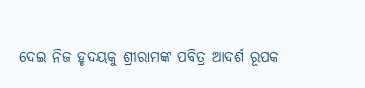ଦେଇ ନିଜ ହୃଦୟକୁ ଶ୍ରୀରାମଙ୍କ ପବିତ୍ର ଆଦର୍ଶ ରୂପକ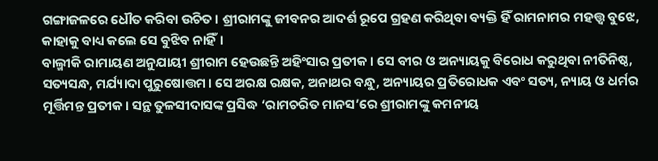ଗଙ୍ଗାଜଳରେ ଧୌତ କରିବା ଉଚିତ। ଶ୍ରୀରାମଙ୍କୁ ଜୀବନର ଆଦର୍ଶ ରୂପେ ଗ୍ରହଣ କରିଥିବା ବ୍ୟକ୍ତି ହିଁ ରାମନାମର ମହତ୍ତ୍ୱ ବୁଝେ, କାହାକୁ ବାଧ୍ୟ କଲେ ସେ ବୁଝିବ ନାହିଁ।
ବାଲ୍ମୀକି ରାମାୟଣ ଅନୁଯାୟୀ ଶ୍ରୀରାମ ହେଉଛନ୍ତି ଅହିଂସାର ପ୍ରତୀକ। ସେ ବୀର ଓ ଅନ୍ୟାୟକୁ ବିରୋଧ କରୁଥିବା ନୀତିନିଷ୍ଠ, ସତ୍ୟସନ୍ଧ, ମର୍ଯ୍ୟାଦା ପୁରୁଷୋତ୍ତମ। ସେ ଅରକ୍ଷ ରକ୍ଷକ, ଅନାଥର ବନ୍ଧୁ, ଅନ୍ୟାୟର ପ୍ରତିରୋଧକ ଏବଂ ସତ୍ୟ, ନ୍ୟାୟ ଓ ଧର୍ମର ମୂର୍ତ୍ତିମନ୍ତ ପ୍ରତୀକ। ସନ୍ଥ ତୁଳସୀଦାସଙ୍କ ପ୍ରସିଦ୍ଧ ‘ରାମଚରିତ ମାନସ’ରେ ଶ୍ରୀରାମଙ୍କୁ କମନୀୟ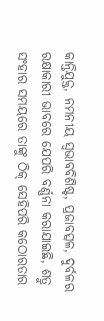କାନ୍ତିଯୁକ୍ତ, ନମନୀୟ ସ୍ବଭାବବିଶିଷ୍ଟ, ପ୍ରଜାବତ୍ସଳ, ଦୁର୍ବଳର ରକ୍ଷାକାରୀ ଭାବରେ ଯେପରି ବର୍ଣ୍ଣନା କରାଯାଇଛି, ଶତ୍ରୁ ସଂହାର ସମୟରେ ତାଙ୍କୁ ଠିକ୍‌ ସେହିପରି କଠୋରତାର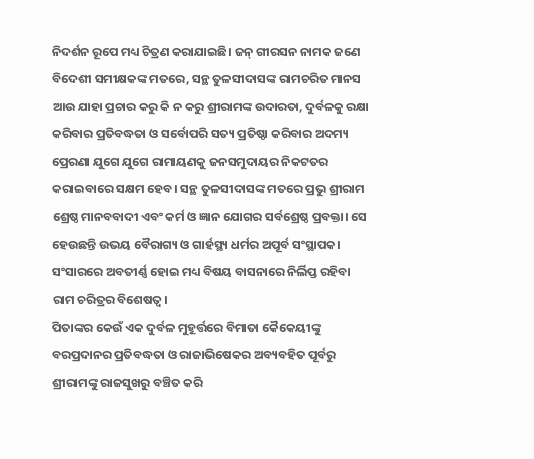ନିଦର୍ଶନ ରୂପେ ମଧ୍ୟ ଚିତ୍ରଣ କରାଯାଇଛି। ଜନ୍‌ ଗୀରସନ ନାମକ ଜଣେ ବିଦେଶୀ ସମୀକ୍ଷକଙ୍କ ମତରେ, ସନ୍ଥ ତୁଳସୀଦାସଙ୍କ ରାମଚରିତ ମାନସ ଆଉ ଯାହା ପ୍ରଚାର କରୁ କି ନ କରୁ ଶ୍ରୀରାମଙ୍କ ଉଦାରତା, ଦୁର୍ବଳକୁ ରକ୍ଷା କରିବାର ପ୍ରତିବଦ୍ଧତା ଓ ସର୍ବୋପରି ସତ୍ୟ ପ୍ରତିଷ୍ଠା କରିବାର ଅଦମ୍ୟ ପ୍ରେରଣା ଯୁଗେ ଯୁଗେ ରାମାୟଣକୁ ଜନସମୁଦାୟର ନିକଟତର କରାଇବାରେ ସକ୍ଷମ ହେବ। ସନ୍ଥ ତୁଳସୀଦାସଙ୍କ ମତରେ ପ୍ରଭୁ ଶ୍ରୀରାମ ଶ୍ରେଷ୍ଠ ମାନବବାଦୀ ଏବଂ କର୍ମ ଓ ଜ୍ଞାନ ଯୋଗର ସର୍ବଶ୍ରେଷ୍ଠ ପ୍ରବକ୍ତା। ସେ ହେଉଛନ୍ତି ଉଭୟ ବୈରାଗ୍ୟ ଓ ଗାର୍ହସ୍ଥ୍ୟ ଧର୍ମର ଅପୂର୍ବ ସଂସ୍ଥାପକ। ସଂସାରରେ ଅବତୀର୍ଣ୍ଣ ହୋଇ ମଧ୍ୟ ବିଷୟ ବାସନାରେ ନିର୍ଲିପ୍ତ ରହିବା ରାମ ଚରିତ୍ରର ବିଶେଷତ୍ୱ।
ପିତାଙ୍କର କେଉଁ ଏକ ଦୁର୍ବଳ ମୁହୂର୍ତ୍ତରେ ବିମାତା କୈକେୟୀଙ୍କୁ ବରପ୍ରଦାନର ପ୍ରତିବଦ୍ଧତା ଓ ରାଜାଭିଷେକର ଅବ୍ୟବହିତ ପୂର୍ବରୁ ଶ୍ରୀରାମଙ୍କୁ ରାଜସୁଖରୁ ବଞ୍ଚିତ କରି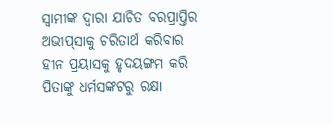ସ୍ବାମୀଙ୍କ ଦ୍ୱାରା ଯାଚିତ ବରପ୍ରାପ୍ତିର ଅଭୀପ୍‌ସାକୁ ଚରିତାର୍ଥ କରିବାର ହୀନ ପ୍ରୟାସକୁ ହୃଦୟଙ୍ଗମ କରି ପିତାଙ୍କୁ ଧର୍ମସଙ୍କଟରୁ ରକ୍ଷା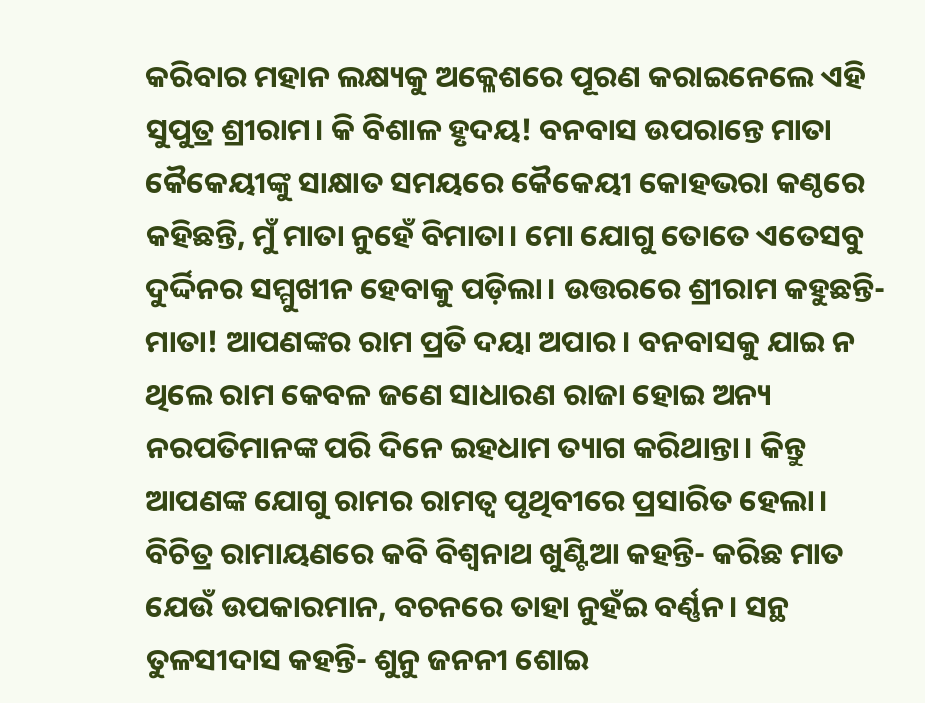କରିବାର ମହାନ ଲକ୍ଷ୍ୟକୁ ଅକ୍ଳେଶରେ ପୂରଣ କରାଇନେଲେ ଏହି ସୁପୁତ୍ର ଶ୍ରୀରାମ। କି ବିଶାଳ ହୃଦୟ! ବନବାସ ଉପରାନ୍ତେ ମାତା କୈକେୟୀଙ୍କୁ ସାକ୍ଷାତ ସମୟରେ କୈକେୟୀ କୋହଭରା କଣ୍ଠରେ କହିଛନ୍ତି, ମୁଁ ମାତା ନୁହେଁ ବିମାତା। ମୋ ଯୋଗୁ ତୋତେ ଏତେସବୁ ଦୁର୍ଦ୍ଦିନର ସମ୍ମୁଖୀନ ହେବାକୁ ପଡ଼ିଲା। ଉତ୍ତରରେ ଶ୍ରୀରାମ କହୁଛନ୍ତି- ମାତା! ଆପଣଙ୍କର ରାମ ପ୍ରତି ଦୟା ଅପାର। ବନବାସକୁ ଯାଇ ନ ଥିଲେ ରାମ କେବଳ ଜଣେ ସାଧାରଣ ରାଜା ହୋଇ ଅନ୍ୟ ନରପତିମାନଙ୍କ ପରି ଦିନେ ଇହଧାମ ତ୍ୟାଗ କରିଥାନ୍ତା। କିନ୍ତୁ ଆପଣଙ୍କ ଯୋଗୁ ରାମର ରାମତ୍ୱ ପୃଥିବୀରେ ପ୍ରସାରିତ ହେଲା। ବିଚିତ୍ର ରାମାୟଣରେ କବି ବିଶ୍ୱନାଥ ଖୁଣ୍ଟିଆ କହନ୍ତି- କରିଛ ମାତ ଯେଉଁ ଉପକାରମାନ, ବଚନରେ ତାହା ନୁହଁଇ ବର୍ଣ୍ଣନ। ସନ୍ଥ ତୁଳସୀଦାସ କହନ୍ତି- ଶୁନୁ ଜନନୀ ଶୋଇ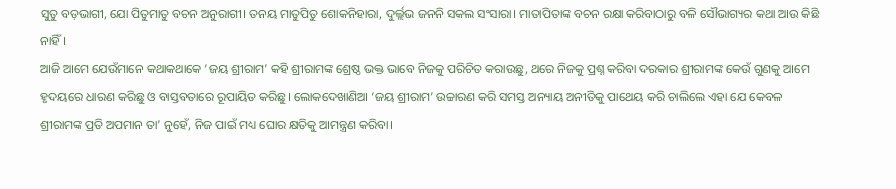ସୁତୁ ବଡ଼ଭାଗୀ, ଯୋ ପିତୁମାତୁ ବଚନ ଅନୁରାଗୀ। ତନୟ ମାତୁପିତୁ ଶୋକନିହାରା, ଦୁର୍ଲ୍ଲଭ ଜନନି ସକଲ ସଂସାରା। ମାତାପିତାଙ୍କ ବଚନ ରକ୍ଷା କରିବାଠାରୁ ବଳି ସୌଭାଗ୍ୟର କଥା ଆଉ କିଛି ନାହିଁ।
ଆଜି ଆମେ ଯେଉଁମାନେ କଥାକଥାକେ ‘ଜୟ ଶ୍ରୀରାମ’ କହି ଶ୍ରୀରାମଙ୍କ ଶ୍ରେଷ୍ଠ ଭକ୍ତ ଭାବେ ନିଜକୁ ପରିଚିତ କରାଉଛୁ, ଥରେ ନିଜକୁ ପ୍ରଶ୍ନ କରିବା ଦରକାର ଶ୍ରୀରାମଙ୍କ କେଉଁ ଗୁଣକୁ ଆମେ ହୃଦୟରେ ଧାରଣ କରିଛୁ ଓ ବାସ୍ତବତାରେ ରୂପାୟିତ କରିଛୁ। ଲୋକଦେଖାଣିଆ ‘ଜୟ ଶ୍ରୀରାମ’ ଉଚ୍ଚାରଣ କରି ସମସ୍ତ ଅନ୍ୟାୟ ଅନୀତିକୁ ପାଥେୟ କରି ଚାଲିଲେ ଏହା ଯେ କେବଳ ଶ୍ରୀରାମଙ୍କ ପ୍ରତି ଅପମାନ ତା’ ନୁହେଁ, ନିଜ ପାଇଁ ମଧ୍ୟ ଘୋର କ୍ଷତିକୁ ଆମନ୍ତ୍ରଣ କରିବା।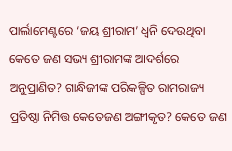ପାର୍ଲାମେଣ୍ଟରେ ‘ଜୟ ଶ୍ରୀରାମ’ ଧ୍ୱନି ଦେଉଥିବା କେତେ ଜଣ ସଭ୍ୟ ଶ୍ରୀରାମଙ୍କ ଆଦର୍ଶରେ ଅନୁପ୍ରାଣିତ? ଗାନ୍ଧିଜୀଙ୍କ ପରିକଳ୍ପିତ ରାମରାଜ୍ୟ ପ୍ରତିଷ୍ଠା ନିମିତ୍ତ କେତେଜଣ ଅଙ୍ଗୀକୃତ? କେତେ ଜଣ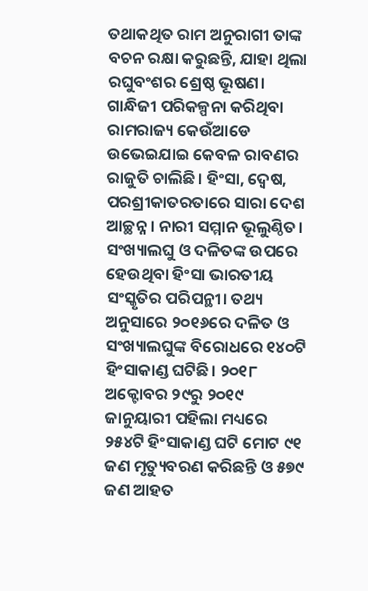ତଥାକଥିତ ରାମ ଅନୁରାଗୀ ତାଙ୍କ ବଚନ ରକ୍ଷା କରୁଛନ୍ତି, ଯାହା ଥିଲା ରଘୁବଂଶର ଶ୍ରେଷ୍ଠ ଭୂଷଣ। ଗାନ୍ଧିଜୀ ପରିକଳ୍ପନା କରିଥିବା ରାମରାଜ୍ୟ କେଉଁଆଡେ ଉଭେଇଯାଇ କେବଳ ରାବଣର ରାଜୁତି ଚାଲିଛି। ହିଂସା, ଦ୍ୱେଷ, ପରଶ୍ରୀକାତରତାରେ ସାରା ଦେଶ ଆଚ୍ଛନ୍ନ। ନାରୀ ସମ୍ମାନ ଭୂଲୁଣ୍ଠିତ। ସଂଖ୍ୟାଲଘୁ ଓ ଦଳିତଙ୍କ ଉପରେ ହେଉଥିବା ହିଂସା ଭାରତୀୟ ସଂସ୍କୃତିର ପରିପନ୍ଥୀ। ତଥ୍ୟ ଅନୁସାରେ ୨୦୧୬ରେ ଦଳିତ ଓ ସଂଖ୍ୟାଲଘୁଙ୍କ ବିରୋଧରେ ୧୪୦ଟି ହିଂସାକାଣ୍ଡ ଘଟିଛି। ୨୦୧୮ ଅକ୍ଟୋବର ୨୯ରୁ ୨୦୧୯ ଜାନୁୟାରୀ ପହିଲା ମଧ୍ୟରେ ୨୫୪ଟି ହିଂସାକାଣ୍ଡ ଘଟି ମୋଟ ୯୧ ଜଣ ମୃତ୍ୟୁବରଣ କରିଛନ୍ତି ଓ ୫୭୯ ଜଣ ଆହତ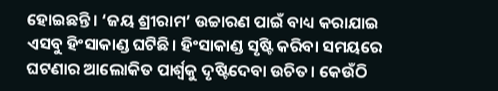ହୋଇଛନ୍ତି। ‘ଜୟ ଶ୍ରୀରାମ’ ଉଚ୍ଚାରଣ ପାଇଁ ବାଧ୍ୟ କରାଯାଇ ଏସବୁ ହିଂସାକାଣ୍ଡ ଘଟିଛି। ହିଂସାକାଣ୍ଡ ସୃଷ୍ଟି କରିବା ସମୟରେ ଘଟଣାର ଆଲୋକିତ ପାର୍ଶ୍ୱକୁ ଦୃଷ୍ଟିଦେବା ଉଚିତ। କେଉଁଠି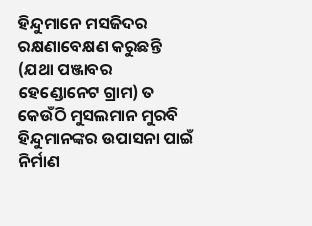ହିନ୍ଦୁମାନେ ମସଜିଦର ରକ୍ଷଣାବେକ୍ଷଣ କରୁଛନ୍ତି (ଯଥା ପଞ୍ଜାବର ହେଣ୍ଡୋନେଟ ଗ୍ରାମ) ତ କେଉଁଠି ମୁସଲମାନ ମୁରବି ହିନ୍ଦୁମାନଙ୍କର ଉପାସନା ପାଇଁ ନିର୍ମାଣ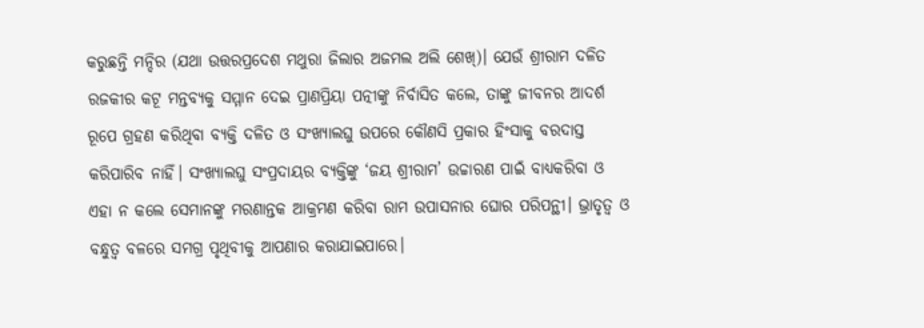କରୁଛନ୍ତି ମନ୍ଦିର (ଯଥା ଉତ୍ତରପ୍ରଦେଶ ମଥୁରା ଜିଲାର ଅଜମଲ ଅଲି ଶେଖ୍‌)। ଯେଉଁ ଶ୍ରୀରାମ ଦଳିତ ରଜକୀର କଟୂ ମନ୍ତବ୍ୟକୁ ସମ୍ମାନ ଦେଇ ପ୍ରାଣପ୍ରିୟା ପତ୍ନୀଙ୍କୁ ନିର୍ବାସିତ କଲେ, ତାଙ୍କୁ ଜୀବନର ଆଦର୍ଶ ରୂପେ ଗ୍ରହଣ କରିଥିବା ବ୍ୟକ୍ତି ଦଳିତ ଓ ସଂଖ୍ୟାଲଘୁ ଉପରେ କୌଣସି ପ୍ରକାର ହିଂସାକୁ ବରଦାସ୍ତ କରିପାରିବ ନାହିଁ। ସଂଖ୍ୟାଲଘୁ ସଂପ୍ରଦାୟର ବ୍ୟକ୍ତିଙ୍କୁ ‘ଜୟ ଶ୍ରୀରାମ’ ଉଚ୍ଚାରଣ ପାଇଁ ବାଧ୍ୟକରିବା ଓ ଏହା ନ କଲେ ସେମାନଙ୍କୁ ମରଣାନ୍ତକ ଆକ୍ରମଣ କରିବା ରାମ ଉପାସନାର ଘୋର ପରିପନ୍ଥୀ। ଭ୍ରାତୃତ୍ୱ ଓ ବନ୍ଧୁତ୍ୱ ବଳରେ ସମଗ୍ର ପୃଥିବୀକୁ ଆପଣାର କରାଯାଇପାରେ।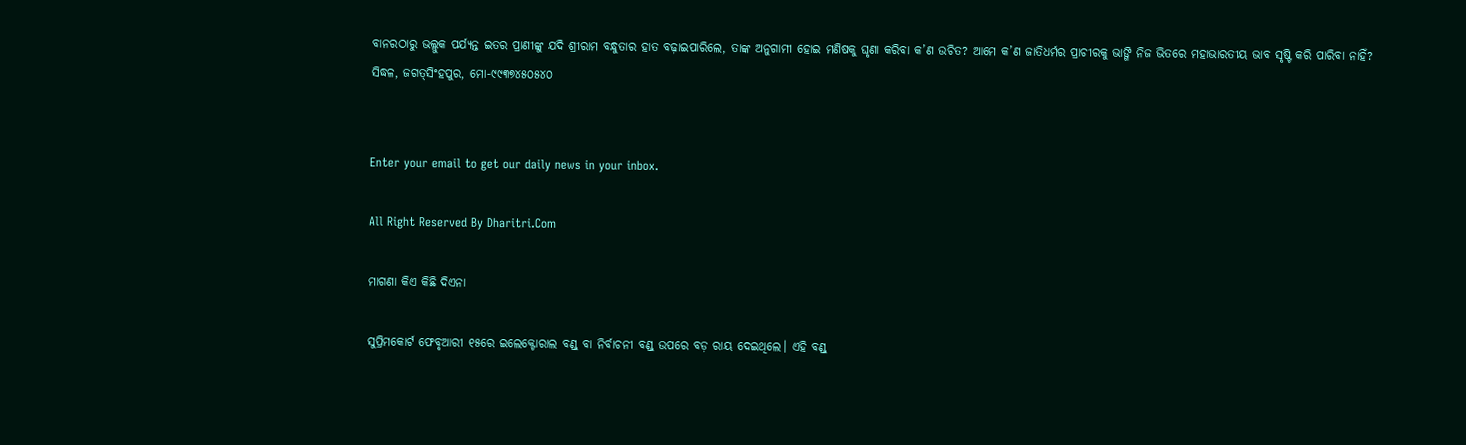ବାନରଠାରୁ ଭଲ୍ଲୁକ ପର୍ଯ୍ୟନ୍ତ ଇତର ପ୍ରାଣୀଙ୍କୁ ଯଦି ଶ୍ରୀରାମ ବନ୍ଧୁତାର ହାତ ବଢ଼ାଇପାରିଲେ, ତାଙ୍କ ଅନୁଗାମୀ ହୋଇ ମଣିଷକୁ ଘୃଣା କରିବା କ’ଣ ଉଚିତ? ଆମେ କ’ଣ ଜାତିଧର୍ମର ପ୍ରାଚୀରକୁ ଭାଙ୍ଗି ନିଜ ଭିତରେ ମହାଭାରତୀୟ ଭାବ ସୃଷ୍ଟି କରି ପାରିବା ନାହିଁ?
ସିଦ୍ଧଳ, ଜଗତ୍‌ସିଂହପୁର, ମୋ-୯୯୩୭୪୫୦୫୪୦


Enter your email to get our daily news in your inbox.

All Right Reserved By Dharitri.Com

ମାଗଣା କିଏ କିଛି ଦିଏନା

ସୁପ୍ରିମକୋର୍ଟ ଫେବୃଆରୀ ୧୫ରେ ଇଲେକ୍ଟୋରାଲ ବଣ୍ଡ୍‌ ବା ନିର୍ବାଚନୀ ବଣ୍ଡ୍‌ ଉପରେ ବଡ଼ ରାୟ ଦେଇଥିଲେ। ଏହି ବଣ୍ଡ୍‌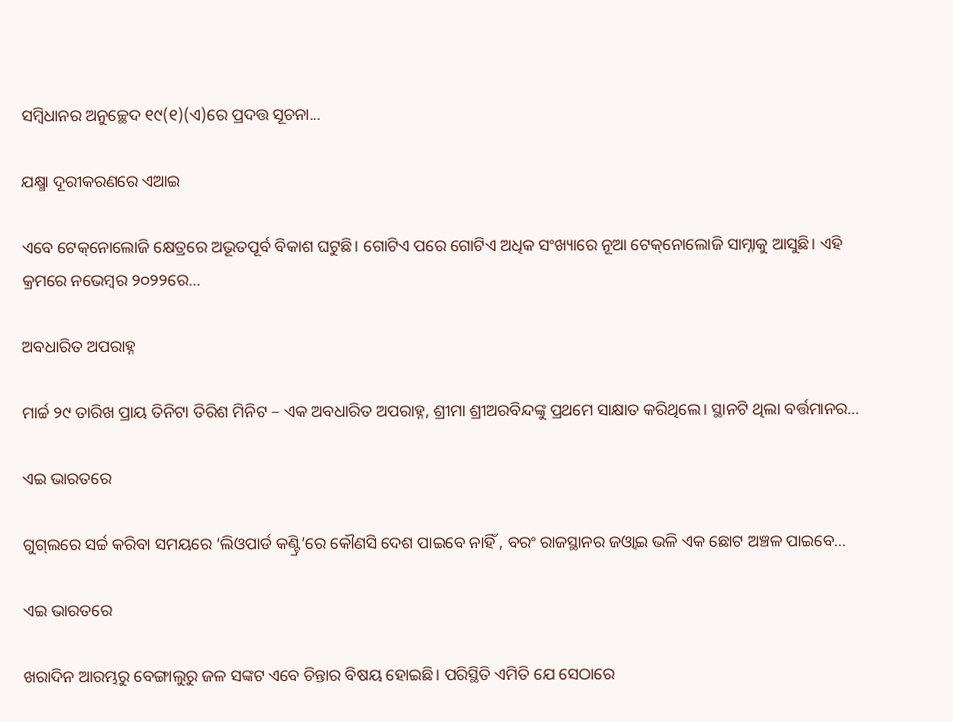ସମ୍ବିଧାନର ଅନୁଚ୍ଛେଦ ୧୯(୧)(ଏ)ରେ ପ୍ରଦତ୍ତ ସୂଚନା...

ଯକ୍ଷ୍ମା ଦୂରୀକରଣରେ ଏଆଇ

ଏବେ ଟେକ୍‌ନୋଲୋଜି କ୍ଷେତ୍ରରେ ଅଭୂତପୂର୍ବ ବିକାଶ ଘଟୁଛି। ଗୋଟିଏ ପରେ ଗୋଟିଏ ଅଧିକ ସଂଖ୍ୟାରେ ନୂଆ ଟେକ୍‌ନୋଲୋଜି ସାମ୍ନାକୁ ଆସୁଛି। ଏହି କ୍ରମରେ ନଭେମ୍ବର ୨୦୨୨ରେ...

ଅବଧାରିତ ଅପରାହ୍ନ

ମାର୍ଚ୍ଚ ୨୯ ତାରିଖ ପ୍ରାୟ ତିନିଟା ତିରିଶ ମିନିଟ – ଏକ ଅବଧାରିତ ଅପରାହ୍ନ, ଶ୍ରୀମା ଶ୍ରୀଅରବିନ୍ଦଙ୍କୁ ପ୍ରଥମେ ସାକ୍ଷାତ କରିଥିଲେ। ସ୍ଥାନଟି ଥିଲା ବର୍ତ୍ତମାନର...

ଏଇ ଭାରତରେ

ଗୁଗ୍‌ଲରେ ସର୍ଚ୍ଚ କରିବା ସମୟରେ ‘ଲିଓପାର୍ଡ କଣ୍ଟ୍ରି’ରେ କୌଣସି ଦେଶ ପାଇବେ ନାହିଁ , ବରଂ ରାଜସ୍ଥାନର ଜଓ୍ବାଇ ଭଳି ଏକ ଛୋଟ ଅଞ୍ଚଳ ପାଇବେ...

ଏଇ ଭାରତରେ

ଖରାଦିନ ଆରମ୍ଭରୁ ବେଙ୍ଗାଲୁରୁ ଜଳ ସଙ୍କଟ ଏବେ ଚିନ୍ତାର ବିଷୟ ହୋଇଛି। ପରିସ୍ଥିତି ଏମିତି ଯେ ସେଠାରେ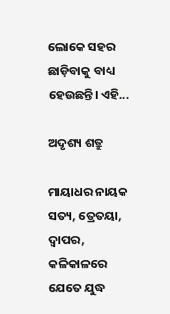ଲୋକେ ସହର ଛାଡ଼ିବାକୁ ବାଧ୍ୟ ହେଉଛନ୍ତି। ଏହି...

ଅଦୃଶ୍ୟ ଶତ୍ରୁ

ମାୟାଧର ନାୟକ   ସତ୍ୟ, ତ୍ରେତୟା, ଦ୍ୱାପର, କଳିକାଳରେ ଯେତେ ଯୁଦ୍ଧ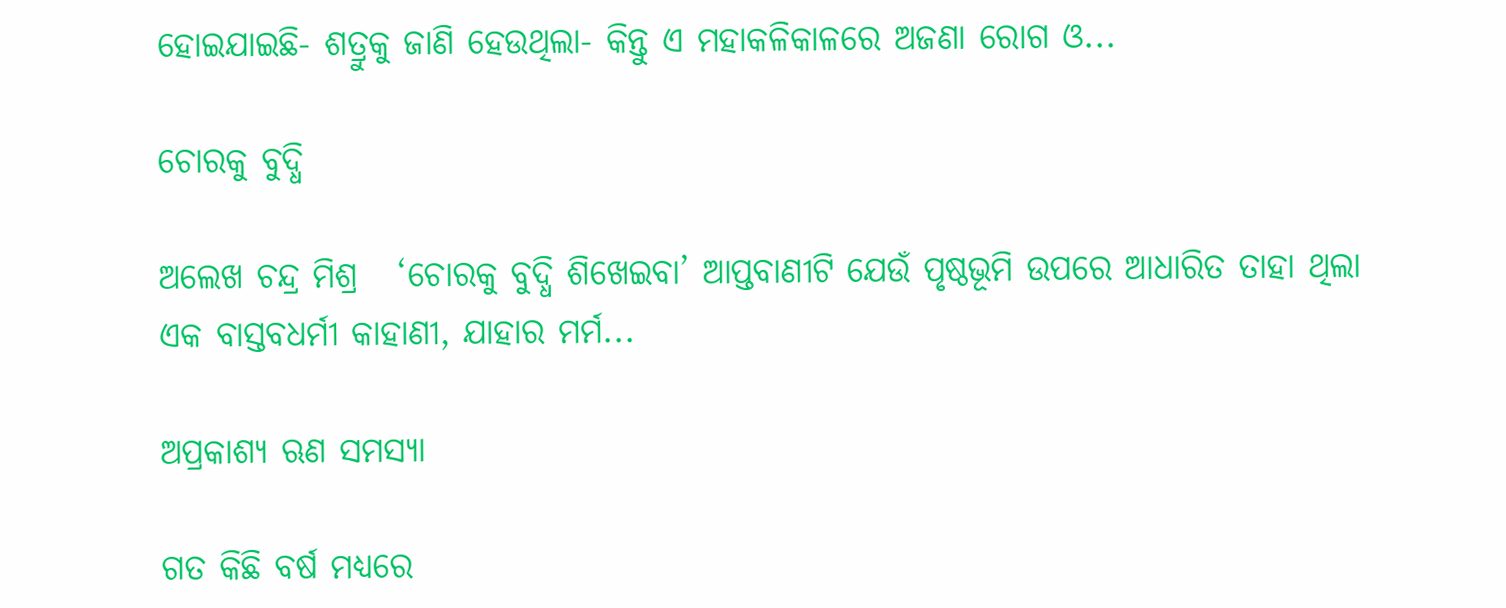ହୋଇଯାଇଛି- ଶତ୍ରୁକୁ ଜାଣି ହେଉଥିଲା- କିନ୍ତୁ ଏ ମହାକଳିକାଳରେ ଅଜଣା ରୋଗ ଓ...

ଚୋରକୁ ବୁଦ୍ଧି

ଅଲେଖ ଚନ୍ଦ୍ର ମିଶ୍ର   ‘ଚୋରକୁ ବୁଦ୍ଧି ଶିଖେଇବା’ ଆପ୍ତବାଣୀଟି ଯେଉଁ ପୃଷ୍ଠଭୂମି ଉପରେ ଆଧାରିତ ତାହା ଥିଲା ଏକ ବାସ୍ତବଧର୍ମୀ କାହାଣୀ, ଯାହାର ମର୍ମ...

ଅପ୍ରକାଶ୍ୟ ଋଣ ସମସ୍ୟା

ଗତ କିଛି ବର୍ଷ ମଧ୍ୟରେ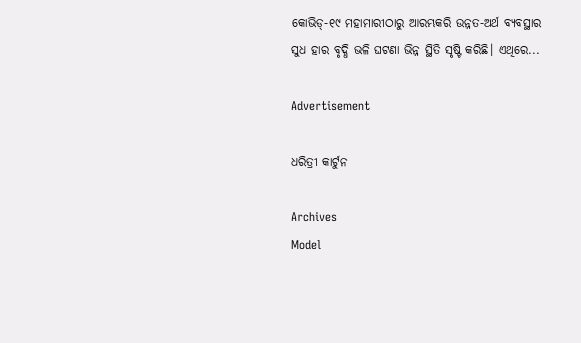କୋଭିଡ୍‌-୧୯ ମହାମାରୀଠାରୁ ଆରମ୍ଭକରି ଉନ୍ନତ-ଅର୍ଥ ବ୍ୟବସ୍ଥାର ସୁଧ ହାର ବୃଦ୍ଧି ଭଳି ଘଟଣା ଭିନ୍ନ ସ୍ଥିତି ସୃଷ୍ଟି କରିଛି। ଏଥିରେ...

Advertisement

ଧରିତ୍ରୀ କାର୍ଟୁନ

Archives
Model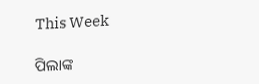This Week

ପିଲାଙ୍କ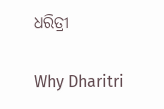ଧରିତ୍ରୀ

Why Dharitri